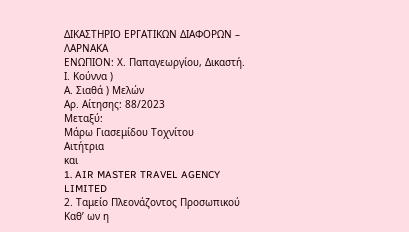ΔΙΚΑΣΤΗΡΙΟ ΕΡΓΑΤΙΚΩΝ ΔΙΑΦΟΡΩΝ – ΛΑΡΝΑΚΑ
ΕΝΩΠΙΟΝ: Χ. Παπαγεωργίου, Δικαστή.
Ι. Κούννα )
Α. Σιαθά ) Μελών
Αρ. Αίτησης: 88/2023
Μεταξύ:
Μάρω Γιασεμίδου Τοχνίτου
Αιτήτρια
και
1. AIR MASTER TRAVEL AGENCY LIMITED
2. Ταμείο Πλεονάζοντος Προσωπικού
Καθ’ ων η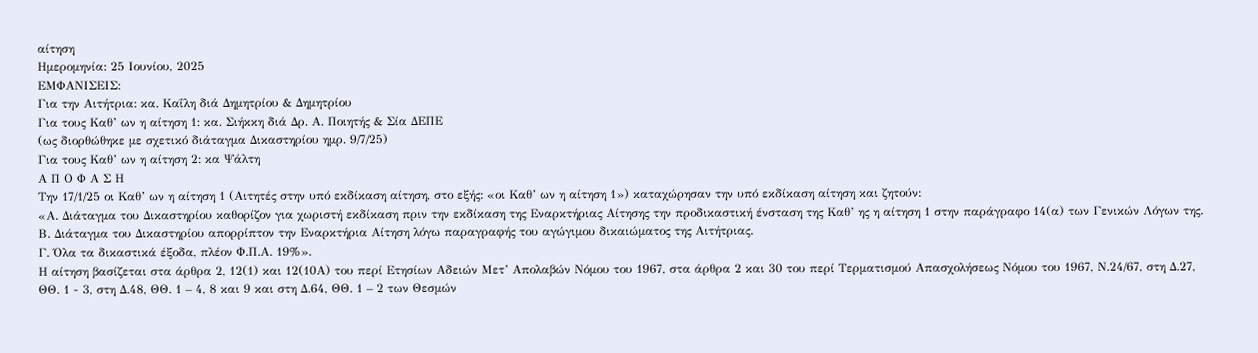αίτηση
Ημερομηνία: 25 Ιουνίου, 2025
ΕΜΦΑΝΙΣΕΙΣ:
Για την Αιτήτρια: κα. Καΐλη διά Δημητρίου & Δημητρίου
Για τους Καθ’ ων η αίτηση 1: κα. Σιήκκη διά Δρ. Α. Ποιητής & Σία ΔΕΠΕ
(ως διορθώθηκε με σχετικό διάταγμα Δικαστηρίου ημρ. 9/7/25)
Για τους Καθ’ ων η αίτηση 2: κα Ψάλτη
Α Π Ο Φ Α Σ Η
Την 17/1/25 οι Καθ’ ων η αίτηση 1 (Αιτητές στην υπό εκδίκαση αίτηση, στο εξής: «οι Καθ’ ων η αίτηση 1») καταχώρησαν την υπό εκδίκαση αίτηση και ζητούν:
«Α. Διάταγμα του Δικαστηρίου καθορίζον για χωριστή εκδίκαση πριν την εκδίκαση της Εναρκτήριας Αίτησης την προδικαστική ένσταση της Καθ’ ης η αίτηση 1 στην παράγραφο 14(α) των Γενικών Λόγων της.
Β. Διάταγμα του Δικαστηρίου απορρίπτον την Εναρκτήρια Αίτηση λόγω παραγραφής του αγώγιμου δικαιώματος της Αιτήτριας.
Γ. Όλα τα δικαστικά έξοδα, πλέον Φ.Π.Α. 19%».
Η αίτηση βασίζεται στα άρθρα 2, 12(1) και 12(10Α) του περί Ετησίων Αδειών Μετ’ Απολαβών Νόμου του 1967, στα άρθρα 2 και 30 του περί Τερματισμού Απασχολήσεως Νόμου του 1967, Ν.24/67, στη Δ.27, ΘΘ. 1 - 3, στη Δ.48, ΘΘ. 1 – 4, 8 και 9 και στη Δ.64, ΘΘ. 1 – 2 των Θεσμών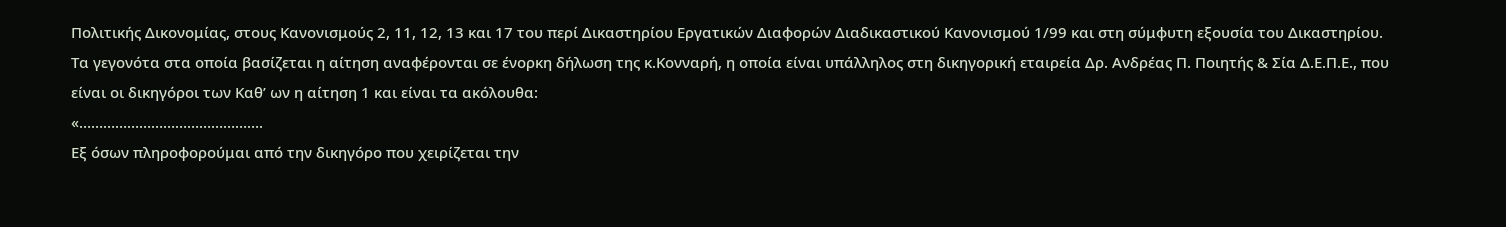Πολιτικής Δικονομίας, στους Κανονισμούς 2, 11, 12, 13 και 17 του περί Δικαστηρίου Εργατικών Διαφορών Διαδικαστικού Κανονισμού 1/99 και στη σύμφυτη εξουσία του Δικαστηρίου.
Τα γεγονότα στα οποία βασίζεται η αίτηση αναφέρονται σε ένορκη δήλωση της κ.Κονναρή, η οποία είναι υπάλληλος στη δικηγορική εταιρεία Δρ. Ανδρέας Π. Ποιητής & Σία Δ.Ε.Π.Ε., που είναι οι δικηγόροι των Καθ’ ων η αίτηση 1 και είναι τα ακόλουθα:
«……………………………………….
Εξ όσων πληροφορούμαι από την δικηγόρο που χειρίζεται την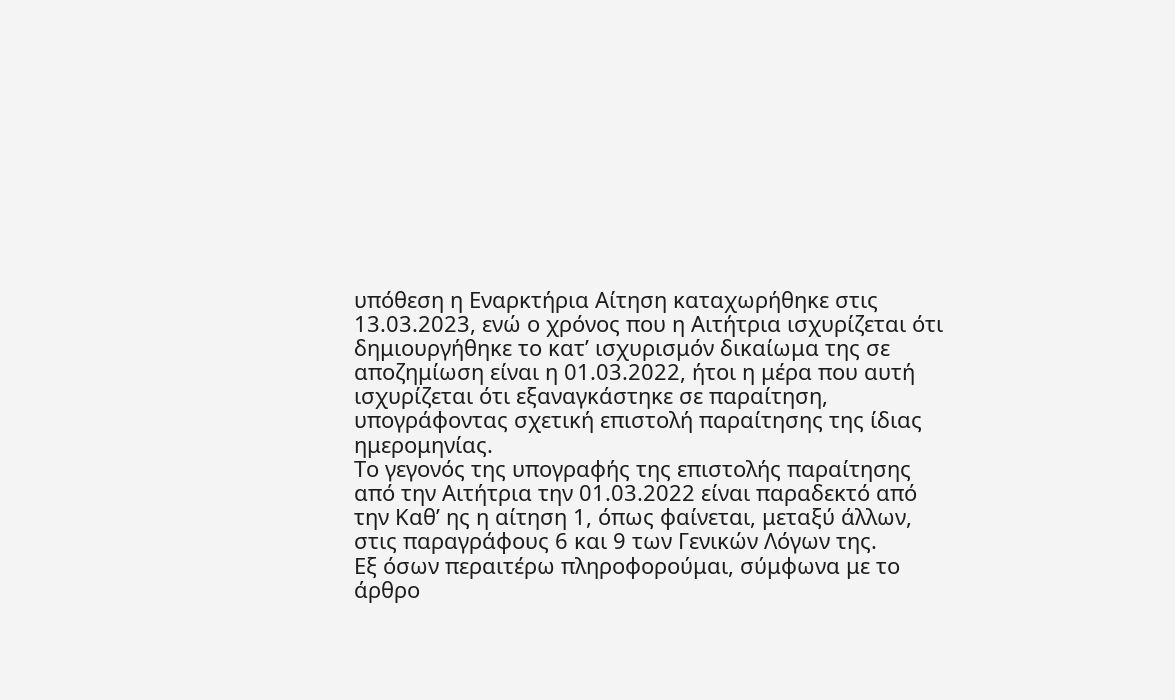υπόθεση η Εναρκτήρια Αίτηση καταχωρήθηκε στις 13.03.2023, ενώ ο χρόνος που η Αιτήτρια ισχυρίζεται ότι δημιουργήθηκε το κατ’ ισχυρισμόν δικαίωμα της σε αποζημίωση είναι η 01.03.2022, ήτοι η μέρα που αυτή ισχυρίζεται ότι εξαναγκάστηκε σε παραίτηση, υπογράφοντας σχετική επιστολή παραίτησης της ίδιας ημερομηνίας.
Το γεγονός της υπογραφής της επιστολής παραίτησης από την Αιτήτρια την 01.03.2022 είναι παραδεκτό από την Καθ’ ης η αίτηση 1, όπως φαίνεται, μεταξύ άλλων, στις παραγράφους 6 και 9 των Γενικών Λόγων της.
Εξ όσων περαιτέρω πληροφορούμαι, σύμφωνα με το άρθρο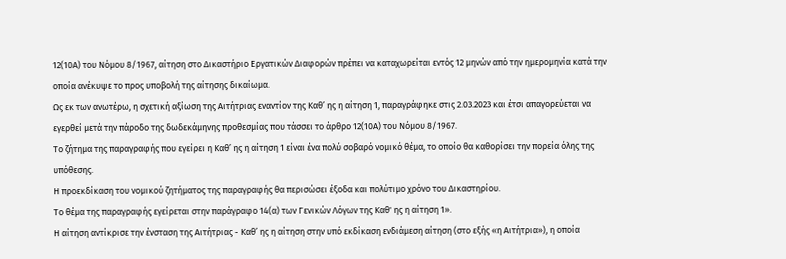12(10Α) του Νόμου 8/1967, αίτηση στο Δικαστήριο Εργατικών Διαφορών πρέπει να καταχωρείται εντός 12 μηνών από την ημερομηνία κατά την οποία ανέκυψε το προς υποβολή της αίτησης δικαίωμα.
Ως εκ των ανωτέρω, η σχετική αξίωση της Αιτήτριας εναντίον της Καθ’ ης η αίτηση 1, παραγράφηκε στις 2.03.2023 και έτσι απαγορεύεται να εγερθεί μετά την πάροδο της δωδεκάμηνης προθεσμίας που τάσσει το άρθρο 12(10Α) του Νόμου 8/1967.
Το ζήτημα της παραγραφής που εγείρει η Καθ’ ης η αίτηση 1 είναι ένα πολύ σοβαρό νομικό θέμα, το οποίο θα καθορίσει την πορεία όλης της υπόθεσης.
Η προεκδίκαση του νομικού ζητήματος της παραγραφής θα περισώσει έξοδα και πολύτιμο χρόνο του Δικαστηρίου.
Το θέμα της παραγραφής εγείρεται στην παράγραφο 14(α) των Γενικών Λόγων της Καθ' ης η αίτηση 1».
Η αίτηση αντίκρισε την ένσταση της Αιτήτριας - Καθ’ ης η αίτηση στην υπό εκδίκαση ενδιάμεση αίτηση (στο εξής «η Αιτήτρια»), η οποία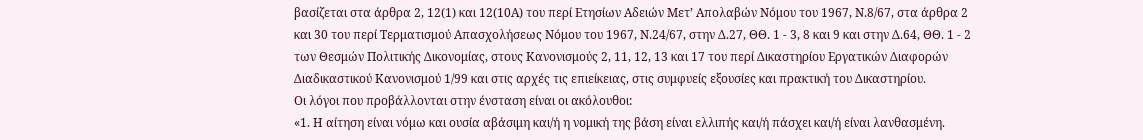βασίζεται στα άρθρα 2, 12(1) και 12(10Α) του περί Ετησίων Αδειών Μετ’ Απολαβών Νόμου του 1967, Ν.8/67, στα άρθρα 2 και 30 του περί Τερματισμού Απασχολήσεως Νόμου του 1967, Ν.24/67, στην Δ.27, ΘΘ. 1 - 3, 8 και 9 και στην Δ.64, ΘΘ. 1 - 2 των Θεσμών Πολιτικής Δικονομίας, στους Κανονισμούς 2, 11, 12, 13 και 17 του περί Δικαστηρίου Εργατικών Διαφορών Διαδικαστικού Κανονισμού 1/99 και στις αρχές τις επιείκειας, στις συμφυείς εξουσίες και πρακτική του Δικαστηρίου.
Οι λόγοι που προβάλλονται στην ένσταση είναι οι ακόλουθοι:
«1. Η αίτηση είναι νόμω και ουσία αβάσιμη και/ή η νομική της βάση είναι ελλιπής και/ή πάσχει και/ή είναι λανθασμένη.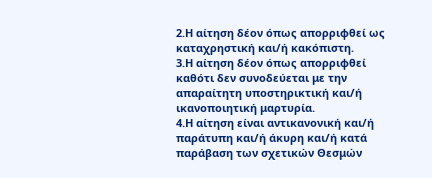2.Η αίτηση δέον όπως απορριφθεί ως καταχρηστική και/ή κακόπιστη.
3.Η αίτηση δέον όπως απορριφθεί καθότι δεν συνοδεύεται με την απαραίτητη υποστηρικτική και/ή ικανοποιητική μαρτυρία.
4.Η αίτηση είναι αντικανονική και/ή παράτυπη και/ή άκυρη και/ή κατά παράβαση των σχετικών Θεσμών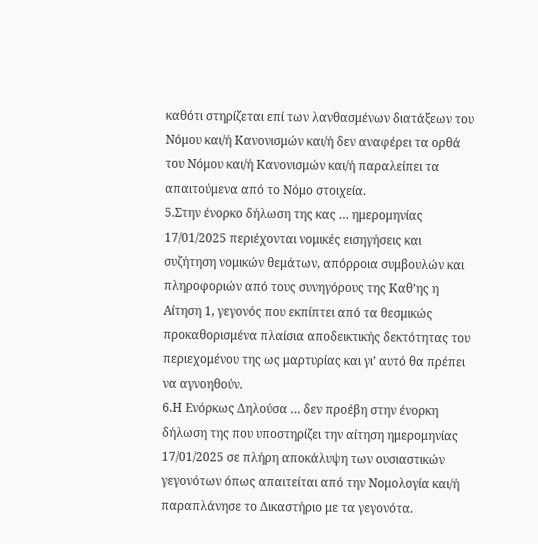καθότι στηρίζεται επί των λανθασμένων διατάξεων του Νόμου και/ή Κανονισμών και/ή δεν αναφέρει τα ορθά του Νόμου και/ή Κανονισμών και/ή παραλείπει τα απαιτούμενα από το Νόμο στοιχεία.
5.Στην ένορκο δήλωση της κας … ημερομηνίας 17/01/2025 περιέχονται νομικές εισηγήσεις και συζήτηση νομικών θεμάτων, απόρροια συμβουλών και πληροφοριών από τους συνηγόρους της Καθ’ης η Αίτηση 1, γεγονός που εκπίπτει από τα θεσμικώς προκαθορισμένα πλαίσια αποδεικτικής δεκτότητας του περιεχομένου της ως μαρτυρίας και γι’ αυτό θα πρέπει να αγνοηθούν.
6.Η Ενόρκως Δηλούσα … δεν προέβη στην ένορκη δήλωση της που υποστηρίζει την αίτηση ημερομηνίας 17/01/2025 σε πλήρη αποκάλυψη των ουσιαστικών γεγονότων όπως απαιτείται από την Νομολογία και/ή παραπλάνησε το Δικαστήριο με τα γεγονότα.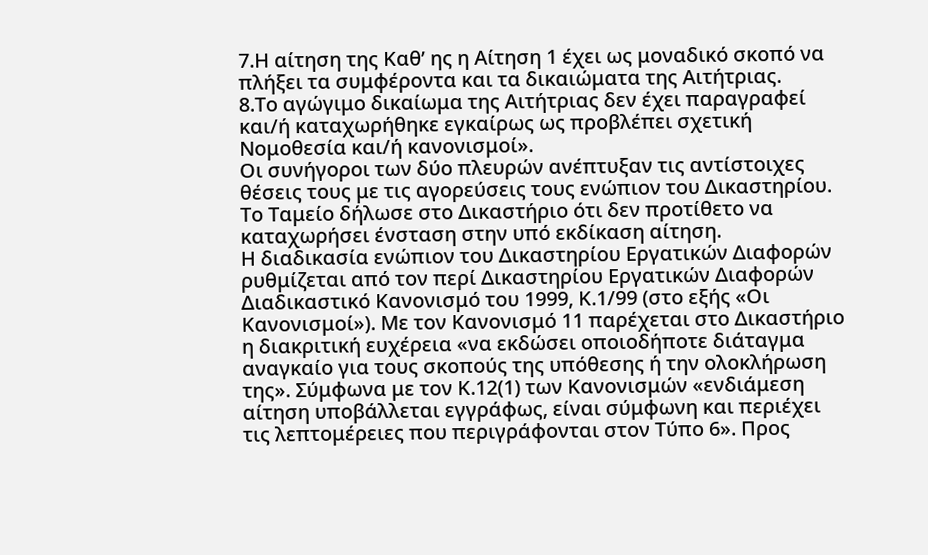7.Η αίτηση της Καθ’ ης η Αίτηση 1 έχει ως μοναδικό σκοπό να πλήξει τα συμφέροντα και τα δικαιώματα της Αιτήτριας.
8.Το αγώγιμο δικαίωμα της Αιτήτριας δεν έχει παραγραφεί και/ή καταχωρήθηκε εγκαίρως ως προβλέπει σχετική Νομοθεσία και/ή κανονισμοί».
Οι συνήγοροι των δύο πλευρών ανέπτυξαν τις αντίστοιχες θέσεις τους με τις αγορεύσεις τους ενώπιον του Δικαστηρίου. Το Ταμείο δήλωσε στο Δικαστήριο ότι δεν προτίθετο να καταχωρήσει ένσταση στην υπό εκδίκαση αίτηση.
Η διαδικασία ενώπιον του Δικαστηρίου Εργατικών Διαφορών ρυθμίζεται από τον περί Δικαστηρίου Εργατικών Διαφορών Διαδικαστικό Κανονισμό του 1999, Κ.1/99 (στο εξής «Οι Κανονισμοί»). Με τον Κανονισμό 11 παρέχεται στο Δικαστήριο η διακριτική ευχέρεια «να εκδώσει οποιοδήποτε διάταγμα αναγκαίο για τους σκοπούς της υπόθεσης ή την ολοκλήρωση της». Σύμφωνα με τον Κ.12(1) των Κανονισμών «ενδιάμεση αίτηση υποβάλλεται εγγράφως, είναι σύμφωνη και περιέχει τις λεπτομέρειες που περιγράφονται στον Τύπο 6». Προς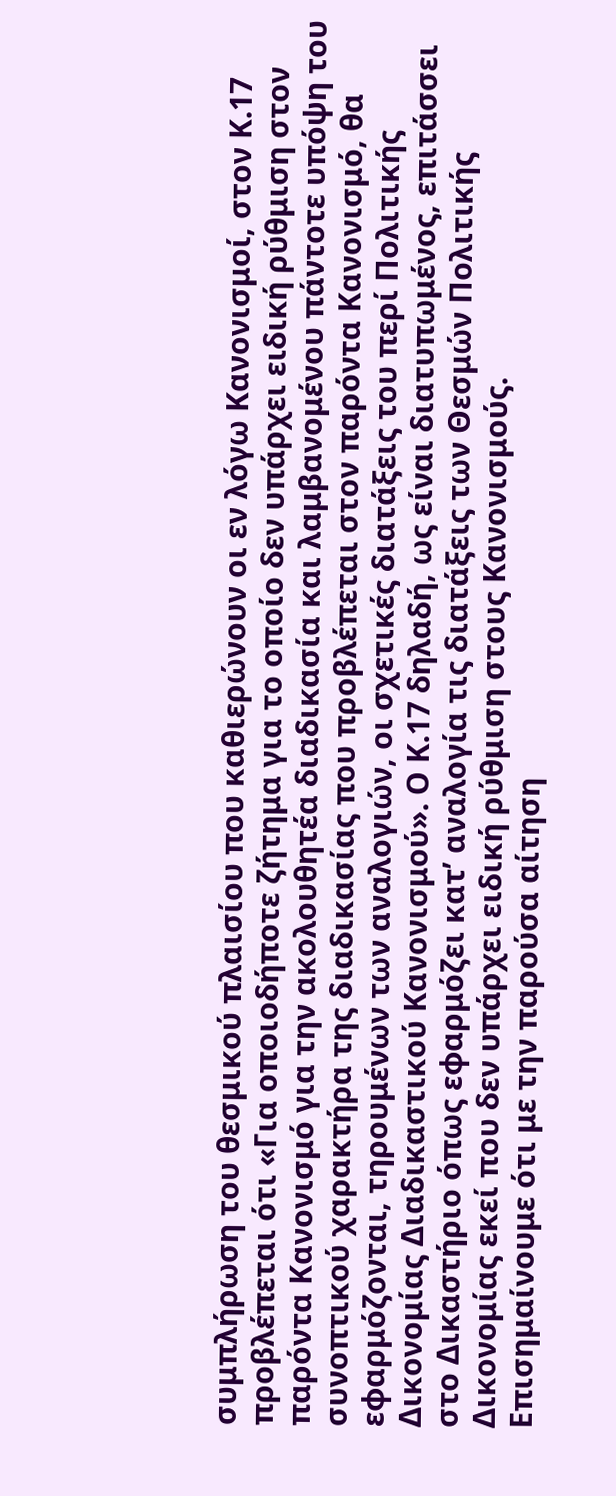συμπλήρωση του θεσμικού πλαισίου που καθιερώνουν οι εν λόγω Κανονισμοί, στον Κ.17 προβλέπεται ότι «Για οποιοδήποτε ζήτημα για το οποίο δεν υπάρχει ειδική ρύθμιση στον παρόντα Κανονισμό για την ακολουθητέα διαδικασία και λαμβανομένου πάντοτε υπόψη του συνοπτικού χαρακτήρα της διαδικασίας που προβλέπεται στον παρόντα Κανονισμό, θα εφαρμόζονται, τηρουμένων των αναλογιών, οι σχετικές διατάξεις του περί Πολιτικής Δικονομίας Διαδικαστικού Κανονισμού». Ο Κ.17 δηλαδή, ως είναι διατυπωμένος, επιτάσσει στο Δικαστήριο όπως εφαρμόζει κατ’ αναλογία τις διατάξεις των Θεσμών Πολιτικής Δικονομίας εκεί που δεν υπάρχει ειδική ρύθμιση στους Κανονισμούς.
Επισημαίνουμε ότι με την παρούσα αίτηση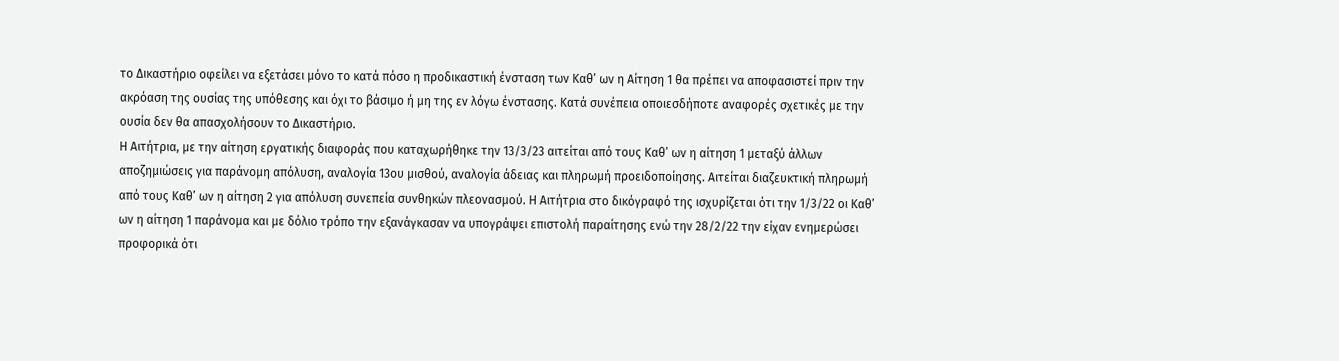το Δικαστήριο οφείλει να εξετάσει μόνο το κατά πόσο η προδικαστική ένσταση των Καθ’ ων η Αίτηση 1 θα πρέπει να αποφασιστεί πριν την ακρόαση της ουσίας της υπόθεσης και όχι το βάσιμο ή μη της εν λόγω ένστασης. Κατά συνέπεια οποιεσδήποτε αναφορές σχετικές με την ουσία δεν θα απασχολήσουν το Δικαστήριο.
Η Αιτήτρια, με την αίτηση εργατικής διαφοράς που καταχωρήθηκε την 13/3/23 αιτείται από τους Καθ’ ων η αίτηση 1 μεταξύ άλλων αποζημιώσεις για παράνομη απόλυση, αναλογία 13ου μισθού, αναλογία άδειας και πληρωμή προειδοποίησης. Αιτείται διαζευκτική πληρωμή από τους Καθ’ ων η αίτηση 2 για απόλυση συνεπεία συνθηκών πλεονασμού. Η Αιτήτρια στο δικόγραφό της ισχυρίζεται ότι την 1/3/22 οι Καθ’ ων η αίτηση 1 παράνομα και με δόλιο τρόπο την εξανάγκασαν να υπογράψει επιστολή παραίτησης ενώ την 28/2/22 την είχαν ενημερώσει προφορικά ότι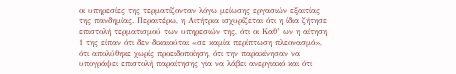οι υπηρεσίες της τερματίζονταν λόγω μείωσης εργασιών εξαιτίας της πανδημίας. Περαιτέρω, η Αιτήτρια ισχυρίζεται ότι η ίδια ζήτησε επιστολή τερματισμού των υπηρεσιών της, ότι οι Καθ’ ων η αίτηση 1 της είπαν ότι δεν δικαιούται «σε καμία περίπτωση πλεονασμό», ότι απολύθηκε χωρίς προειδοποίηση, ότι την παρακίνησαν να υπογράψει επιστολή παραίτησης για να λάβει ανεργιακό και ότι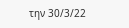την 30/3/22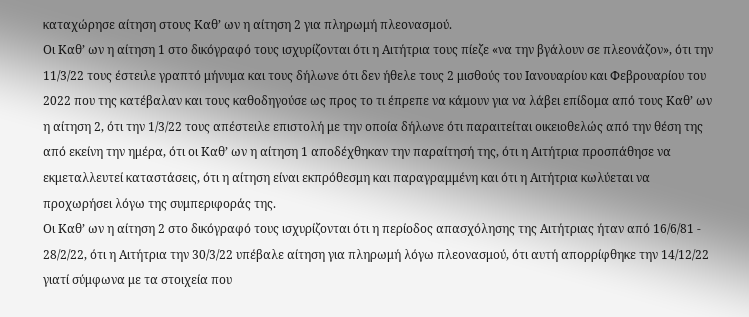καταχώρησε αίτηση στους Καθ’ ων η αίτηση 2 για πληρωμή πλεονασμού.
Οι Καθ’ ων η αίτηση 1 στο δικόγραφό τους ισχυρίζονται ότι η Αιτήτρια τους πίεζε «να την βγάλουν σε πλεονάζον», ότι την 11/3/22 τους έστειλε γραπτό μήνυμα και τους δήλωνε ότι δεν ήθελε τους 2 μισθούς του Ιανουαρίου και Φεβρουαρίου του 2022 που της κατέβαλαν και τους καθοδηγούσε ως προς το τι έπρεπε να κάμουν για να λάβει επίδομα από τους Καθ’ ων η αίτηση 2, ότι την 1/3/22 τους απέστειλε επιστολή με την οποία δήλωνε ότι παραιτείται οικειοθελώς από την θέση της από εκείνη την ημέρα, ότι οι Καθ’ ων η αίτηση 1 αποδέχθηκαν την παραίτησή της, ότι η Αιτήτρια προσπάθησε να εκμεταλλευτεί καταστάσεις, ότι η αίτηση είναι εκπρόθεσμη και παραγραμμένη και ότι η Αιτήτρια κωλύεται να προχωρήσει λόγω της συμπεριφοράς της.
Οι Καθ’ ων η αίτηση 2 στο δικόγραφό τους ισχυρίζονται ότι η περίοδος απασχόλησης της Αιτήτριας ήταν από 16/6/81 - 28/2/22, ότι η Αιτήτρια την 30/3/22 υπέβαλε αίτηση για πληρωμή λόγω πλεονασμού, ότι αυτή απορρίφθηκε την 14/12/22 γιατί σύμφωνα με τα στοιχεία που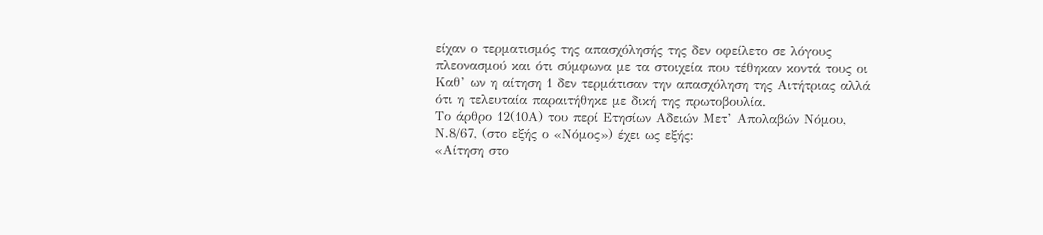είχαν ο τερματισμός της απασχόλησής της δεν οφείλετο σε λόγους πλεονασμού και ότι σύμφωνα με τα στοιχεία που τέθηκαν κοντά τους οι Καθ’ ων η αίτηση 1 δεν τερμάτισαν την απασχόληση της Αιτήτριας αλλά ότι η τελευταία παραιτήθηκε με δική της πρωτοβουλία.
Το άρθρο 12(10Α) του περί Ετησίων Αδειών Μετ’ Απολαβών Νόμου, Ν.8/67, (στο εξής ο «Νόμος») έχει ως εξής:
«Αίτηση στο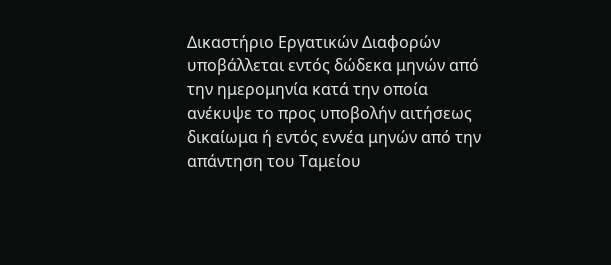Δικαστήριο Εργατικών Διαφορών υποβάλλεται εντός δώδεκα μηνών από την ημερομηνία κατά την οποία ανέκυψε το προς υποβολήν αιτήσεως δικαίωμα ή εντός εννέα μηνών από την απάντηση του Ταμείου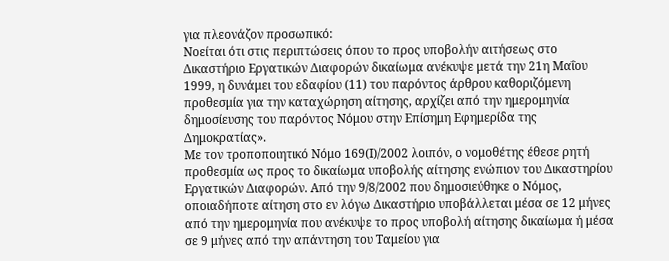για πλεονάζον προσωπικό:
Νοείται ότι στις περιπτώσεις όπου το προς υποβολήν αιτήσεως στο Δικαστήριο Εργατικών Διαφορών δικαίωμα ανέκυψε μετά την 21η Μαΐου 1999, η δυνάμει του εδαφίου (11) του παρόντος άρθρου καθοριζόμενη προθεσμία για την καταχώρηση αίτησης, αρχίζει από την ημερομηνία δημοσίευσης του παρόντος Νόμου στην Επίσημη Εφημερίδα της Δημοκρατίας».
Με τον τροποποιητικό Νόμο 169(Ι)/2002 λοιπόν, ο νομοθέτης έθεσε ρητή προθεσμία ως προς το δικαίωμα υποβολής αίτησης ενώπιον του Δικαστηρίου Εργατικών Διαφορών. Από την 9/8/2002 που δημοσιεύθηκε ο Νόμος, οποιαδήποτε αίτηση στο εν λόγω Δικαστήριο υποβάλλεται μέσα σε 12 μήνες από την ημερομηνία που ανέκυψε το προς υποβολή αίτησης δικαίωμα ή μέσα σε 9 μήνες από την απάντηση του Ταμείου για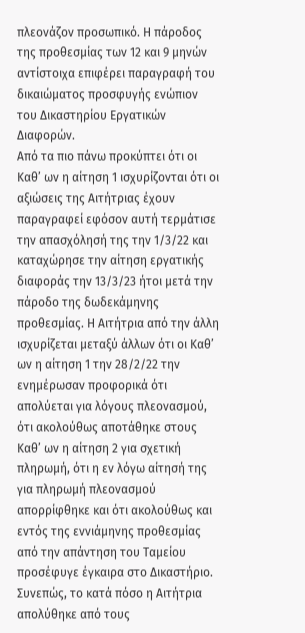πλεονάζον προσωπικό. Η πάροδος της προθεσμίας των 12 και 9 μηνών αντίστοιχα επιφέρει παραγραφή του δικαιώματος προσφυγής ενώπιον του Δικαστηρίου Εργατικών Διαφορών.
Από τα πιο πάνω προκύπτει ότι οι Καθ’ ων η αίτηση 1 ισχυρίζονται ότι οι αξιώσεις της Αιτήτριας έχουν παραγραφεί εφόσον αυτή τερμάτισε την απασχόλησή της την 1/3/22 και καταχώρησε την αίτηση εργατικής διαφοράς την 13/3/23 ήτοι μετά την πάροδο της δωδεκάμηνης προθεσμίας. Η Αιτήτρια από την άλλη ισχυρίζεται μεταξύ άλλων ότι οι Καθ’ ων η αίτηση 1 την 28/2/22 την ενημέρωσαν προφορικά ότι απολύεται για λόγους πλεονασμού, ότι ακολούθως αποτάθηκε στους Καθ’ ων η αίτηση 2 για σχετική πληρωμή, ότι η εν λόγω αίτησή της για πληρωμή πλεονασμού απορρίφθηκε και ότι ακολούθως και εντός της εννιάμηνης προθεσμίας από την απάντηση του Ταμείου προσέφυγε έγκαιρα στο Δικαστήριο.
Συνεπώς, το κατά πόσο η Αιτήτρια απολύθηκε από τους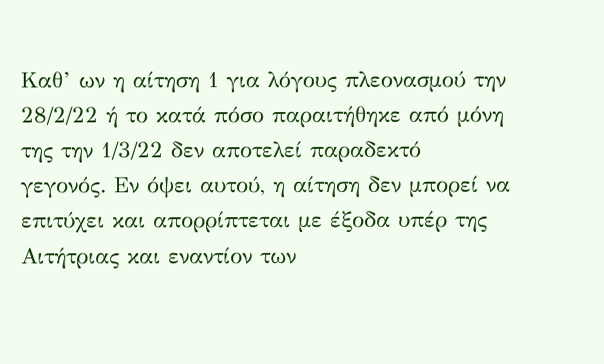Καθ’ ων η αίτηση 1 για λόγους πλεονασμού την 28/2/22 ή το κατά πόσο παραιτήθηκε από μόνη της την 1/3/22 δεν αποτελεί παραδεκτό γεγονός. Εν όψει αυτού, η αίτηση δεν μπορεί να επιτύχει και απορρίπτεται με έξοδα υπέρ της Αιτήτριας και εναντίον των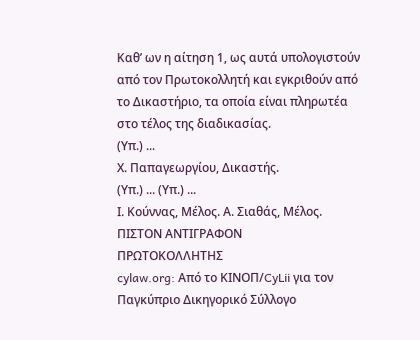Καθ’ ων η αίτηση 1, ως αυτά υπολογιστούν από τον Πρωτοκολλητή και εγκριθούν από το Δικαστήριο, τα οποία είναι πληρωτέα στο τέλος της διαδικασίας.
(Υπ.) ...
Χ. Παπαγεωργίου, Δικαστής.
(Υπ.) ... (Υπ.) ...
Ι. Κούννας, Μέλος. Α. Σιαθάς, Μέλος.
ΠΙΣΤΟΝ ΑΝΤΙΓΡΑΦΟΝ
ΠΡΩΤΟΚΟΛΛΗΤΗΣ
cylaw.org: Από το ΚΙΝOΠ/CyLii για τον Παγκύπριο Δικηγορικό Σύλλογο